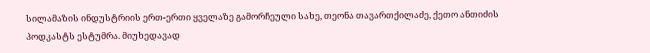სილამაზის ინდუსტრიის ერთ-ერთი ყველაზე გამორჩეული სახე, თეონა თავართქილაძე, ქეთო ანთიძის პოდკასტს ესტუმრა. მიუხედავად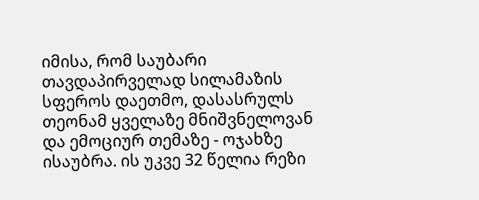იმისა, რომ საუბარი თავდაპირველად სილამაზის სფეროს დაეთმო, დასასრულს თეონამ ყველაზე მნიშვნელოვან და ემოციურ თემაზე - ოჯახზე ისაუბრა. ის უკვე 32 წელია რეზი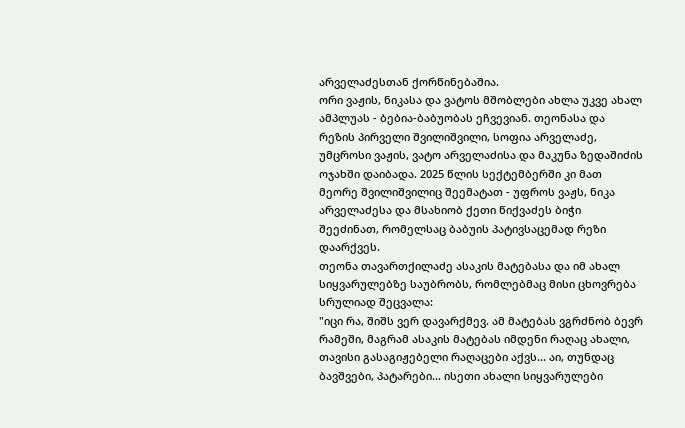არველაძესთან ქორწინებაშია.
ორი ვაჟის, ნიკასა და ვატოს მშობლები ახლა უკვე ახალ ამპლუას - ბებია-ბაბუობას ეჩვევიან. თეონასა და რეზის პირველი შვილიშვილი, სოფია არველაძე, უმცროსი ვაჟის, ვატო არველაძისა და მაკუნა ზედაშიძის ოჯახში დაიბადა. 2025 წლის სექტემბერში კი მათ მეორე შვილიშვილიც შეემატათ - უფროს ვაჟს, ნიკა არველაძესა და მსახიობ ქეთი წიქვაძეს ბიჭი შეეძინათ, რომელსაც ბაბუის პატივსაცემად რეზი დაარქვეს.
თეონა თავართქილაძე ასაკის მატებასა და იმ ახალ სიყვარულებზე საუბრობს, რომლებმაც მისი ცხოვრება სრულიად შეცვალა:
"იცი რა, შიშს ვერ დავარქმევ. ამ მატებას ვგრძნობ ბევრ რამეში, მაგრამ ასაკის მატებას იმდენი რაღაც ახალი, თავისი გასაგიჟებელი რაღაცები აქვს... აი, თუნდაც ბავშვები, პატარები... ისეთი ახალი სიყვარულები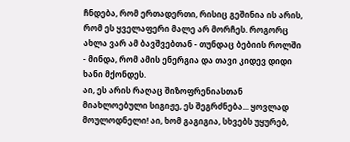ჩნდება, რომ ერთადერთი, რისიც გეშინია ის არის, რომ ეს ყველაფერი მალე არ მორჩეს. როგორც ახლა ვარ ამ ბავშვებთან - თუნდაც ბებიის როლში - მინდა, რომ ამის ენერგია და თავი კიდევ დიდი ხანი მქონდეს.
აი, ეს არის რაღაც შიზოფრენიასთან მიახლოებული სიგიჟე, ეს შეგრძნება... ყოვლად მოულოდნელი! აი, ხომ გაგიგია, სხვებს უყურებ,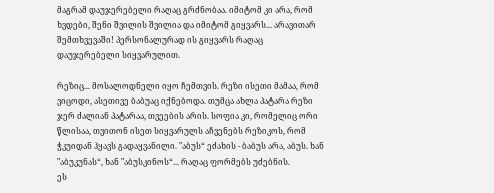მაგრამ დაუჯერებელი რაღაც გრძნობაა. იმიტომ კი არა, რომ ხვდები, შენი შვილის შვილია და იმიტომ გიყვარს... არავითარ შემთხვევაში! პერსონალურად ის გიყვარს რაღაც დაუჯერებელი სიყვარულით.

რეზიც... მოსალოდნელი იყო ჩემთვის. რეზი ისეთი მამაა, რომ ვიცოდი, ასეთივე ბაბუაც იქნებოდა. თუმცა ახლა პატარა რეზი ჯერ ძალიან პატარაა, თვეების არის. სოფია კი, რომელიც ორი წლისაა, თვითონ ისეთ სიყვარულს აჩვენებს რეზიკოს, რომ ჭკუიდან ჰყავს გადაყვანილი. "აბუს“ ეძახის - ბაბუს არა, აბუს. ხან "აბუკუნას“, ხან "აბუსკინოს“... რაღაც ფორმებს უძებნის.
ეს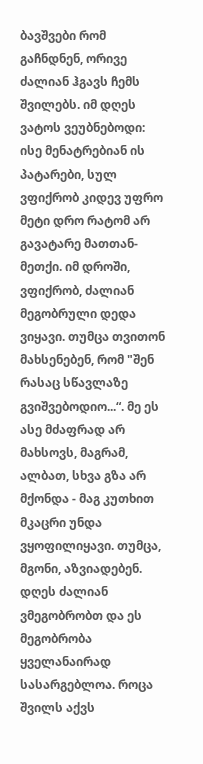ბავშვები რომ გაჩნდნენ, ორივე ძალიან ჰგავს ჩემს შვილებს. იმ დღეს ვატოს ვეუბნებოდი: ისე მენატრებიან ის პატარები, სულ ვფიქრობ კიდევ უფრო მეტი დრო რატომ არ გავატარე მათთან-მეთქი. იმ დროში, ვფიქრობ, ძალიან მეგობრული დედა ვიყავი. თუმცა თვითონ მახსენებენ, რომ "შენ რასაც სწავლაზე გვიშვებოდიო...“. მე ეს ასე მძაფრად არ მახსოვს, მაგრამ, ალბათ, სხვა გზა არ მქონდა - მაგ კუთხით მკაცრი უნდა ვყოფილიყავი. თუმცა, მგონი, აზვიადებენ. დღეს ძალიან ვმეგობრობთ და ეს მეგობრობა ყველანაირად სასარგებლოა. როცა შვილს აქვს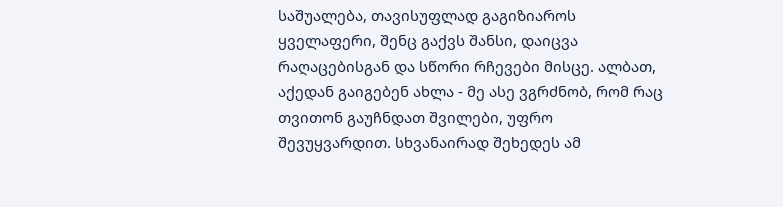საშუალება, თავისუფლად გაგიზიაროს ყველაფერი, შენც გაქვს შანსი, დაიცვა რაღაცებისგან და სწორი რჩევები მისცე. ალბათ, აქედან გაიგებენ ახლა - მე ასე ვგრძნობ, რომ რაც თვითონ გაუჩნდათ შვილები, უფრო შევუყვარდით. სხვანაირად შეხედეს ამ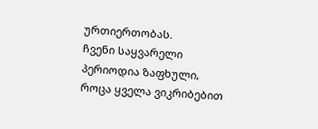ურთიერთობას.
ჩვენი საყვარელი პერიოდია ზაფხული, როცა ყველა ვიკრიბებით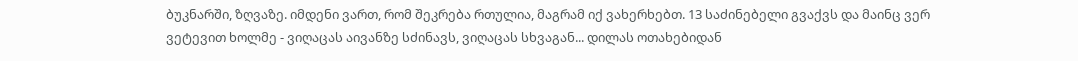ბუკნარში, ზღვაზე. იმდენი ვართ, რომ შეკრება რთულია, მაგრამ იქ ვახერხებთ. 13 საძინებელი გვაქვს და მაინც ვერ ვეტევით ხოლმე - ვიღაცას აივანზე სძინავს, ვიღაცას სხვაგან... დილას ოთახებიდან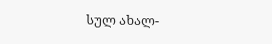სულ ახალ-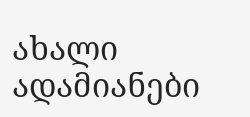ახალი ადამიანები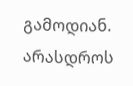გამოდიან. არასდროს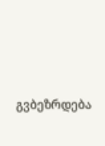გვბეზრდება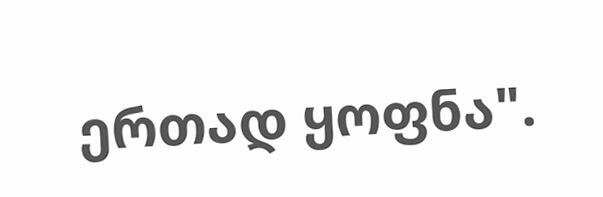ერთად ყოფნა".